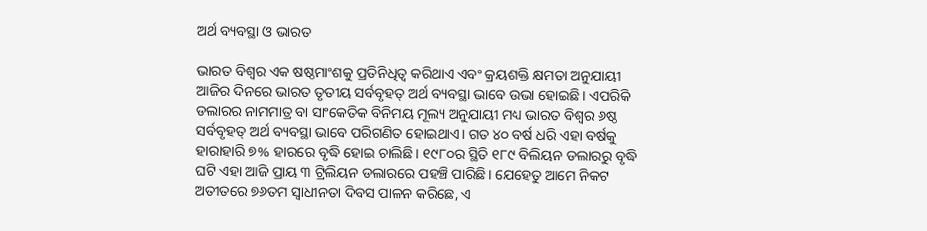ଅର୍ଥ ବ୍ୟବସ୍ଥା ଓ ଭାରତ

ଭାରତ ବିଶ୍ୱର ଏକ ଷଷ୍ଠମାଂଶକୁ ପ୍ରତିନିଧିତ୍ୱ କରିଥାଏ ଏବଂ କ୍ରୟଶକ୍ତି କ୍ଷମତା ଅନୁଯାୟୀ ଆଜିର ଦିନରେ ଭାରତ ତୃତୀୟ ସର୍ବବୃହତ୍‌ ଅର୍ଥ ବ୍ୟବସ୍ଥା ଭାବେ ଉଭା ହୋଇଛି। ଏପରିକି ଡଲାରର ନାମମାତ୍ର ବା ସାଂକେତିକ ବିନିମୟ ମୂଲ୍ୟ ଅନୁଯାୟୀ ମଧ୍ୟ ଭାରତ ବିଶ୍ୱର ୬ଷ୍ଠ ସର୍ବବୃହତ୍‌ ଅର୍ଥ ବ୍ୟବସ୍ଥା ଭାବେ ପରିଗଣିତ ହୋଇଥାଏ। ଗତ ୪୦ ବର୍ଷ ଧରି ଏହା ବର୍ଷକୁ ହାରାହାରି ୭% ହାରରେ ବୃଦ୍ଧି ହୋଇ ଚାଲିଛି। ୧୯୮୦ର ସ୍ଥିତି ୧୮୯ ବିଲିୟନ ଡଲାରରୁ ବୃଦ୍ଧି ଘଟି ଏହା ଆଜି ପ୍ରାୟ ୩ ଟ୍ରିଲିୟନ ଡଲାରରେ ପହଞ୍ଚି ପାରିଛି। ଯେହେତୁ ଆମେ ନିକଟ ଅତୀତରେ ୭୬ତମ ସ୍ବାଧୀନତା ଦିବସ ପାଳନ କରିଛେ, ଏ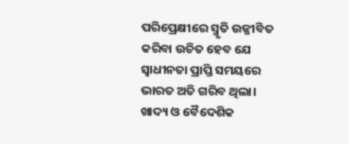ପରିପ୍ରେକ୍ଷୀରେ ସ୍ମୃତି ଉଜ୍ଜୀବିତ କରିବା ଉଚିତ ହେବ ଯେ ସ୍ବାଧୀନତା ପ୍ରାପ୍ତି ସମୟରେ ଭାରତ ଅତି ଗରିବ ଥିଲା।
ଖାଦ୍ୟ ଓ ବୈଦେଶିକ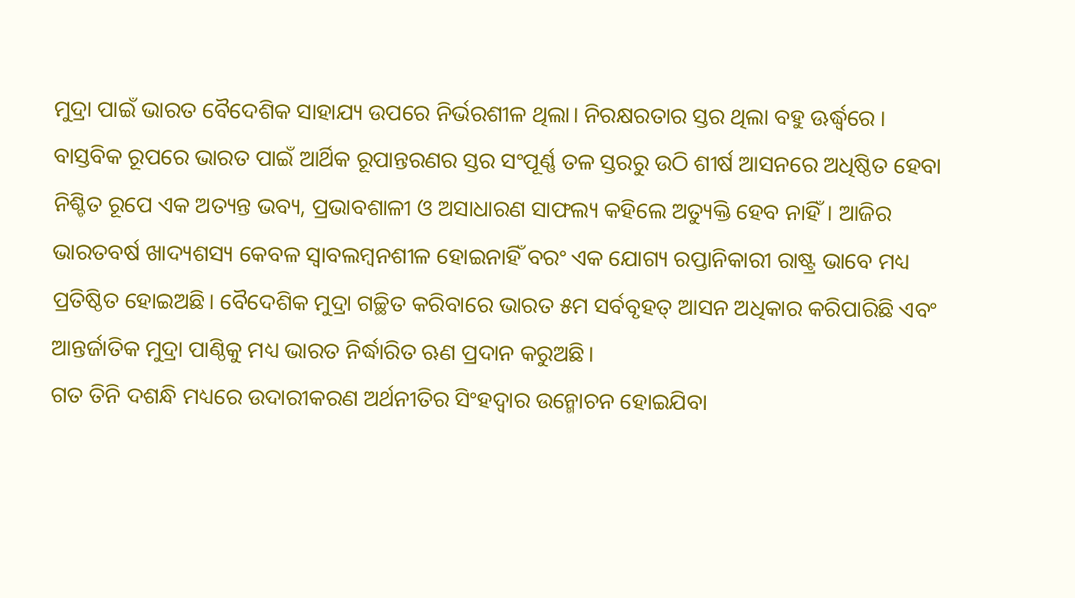ମୁଦ୍ରା ପାଇଁ ଭାରତ ବୈଦେଶିକ ସାହାଯ୍ୟ ଉପରେ ନିର୍ଭରଶୀଳ ଥିଲା। ନିରକ୍ଷରତାର ସ୍ତର ଥିଲା ବହୁ ଊର୍ଦ୍ଧ୍ୱରେ । ବାସ୍ତବିକ ରୂପରେ ଭାରତ ପାଇଁ ଆର୍ଥିକ ରୂପାନ୍ତରଣର ସ୍ତର ସଂପୂର୍ଣ୍ଣ ତଳ ସ୍ତରରୁ ଉଠି ଶୀର୍ଷ ଆସନରେ ଅଧିଷ୍ଠିତ ହେବା ନିଶ୍ଚିତ ରୂପେ ଏକ ଅତ୍ୟନ୍ତ ଭବ୍ୟ, ପ୍ରଭାବଶାଳୀ ଓ ଅସାଧାରଣ ସାଫଲ୍ୟ କହିଲେ ଅତ୍ୟୁକ୍ତି ହେବ ନାହିଁ। ଆଜିର ଭାରତବର୍ଷ ଖାଦ୍ୟଶସ୍ୟ କେବଳ ସ୍ବାବଲମ୍ବନଶୀଳ ହୋଇନାହିଁ ବରଂ ଏକ ଯୋଗ୍ୟ ରପ୍ତାନିକାରୀ ରାଷ୍ଟ୍ର ଭାବେ ମଧ୍ୟ ପ୍ରତିଷ୍ଠିତ ହୋଇଅଛି। ବୈଦେଶିକ ମୁଦ୍ରା ଗଚ୍ଛିତ କରିବାରେ ଭାରତ ୫ମ ସର୍ବବୃହତ୍‌ ଆସନ ଅଧିକାର କରିପାରିଛି ଏବଂ ଆନ୍ତର୍ଜାତିକ ମୁଦ୍ରା ପାଣ୍ଠିକୁ ମଧ୍ୟ ଭାରତ ନିର୍ଦ୍ଧାରିତ ଋଣ ପ୍ରଦାନ କରୁଅଛି।
ଗତ ତିନି ଦଶନ୍ଧି ମଧ୍ୟରେ ଉଦାରୀକରଣ ଅର୍ଥନୀତିର ସିଂହଦ୍ୱାର ଉନ୍ମୋଚନ ହୋଇଯିବା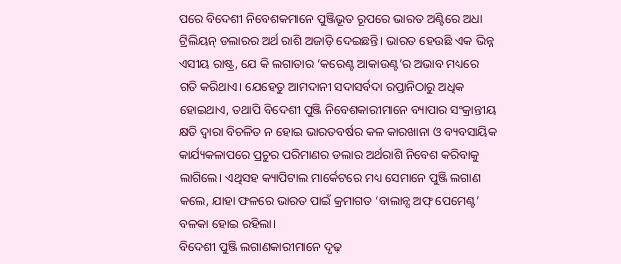ପରେ ବିଦେଶୀ ନିବେଶକମାନେ ପୁଞ୍ଜିଭୂତ ରୂପରେ ଭାରତ ଅଣ୍ଟିରେ ଅଧା ଟ୍ରିଲିୟନ୍‌ ଡଲାରର ଅର୍ଥ ରାଶି ଅଜାଡ଼ି ଦେଇଛନ୍ତି। ଭାରତ ହେଉଛି ଏକ ଭିନ୍ନ ଏସୀୟ ରାଷ୍ଟ୍ର, ଯେ କି ଲଗାତାର ‘କରେଣ୍ଟ ଆକାଉଣ୍ଟ’ର ଅଭାବ ମଧ୍ୟରେ ଗତି କରିଥାଏ। ଯେହେତୁ ଆମଦାନୀ ସଦାସର୍ବଦା ରପ୍ତାନିଠାରୁ ଅଧିକ ହୋଇଥାଏ, ତଥାପି ବିଦେଶୀ ପୁଞ୍ଜି ନିବେଶକାରୀମାନେ ବ୍ୟାପାର ସଂକ୍ରାନ୍ତୀୟ କ୍ଷତି ଦ୍ୱାରା ବିଚଳିତ ନ ହୋଇ ଭାରତବର୍ଷର କଳ କାରଖାନା ଓ ବ୍ୟବସାୟିକ କାର୍ଯ୍ୟକଳାପରେ ପ୍ରଚୁର ପରିମାଣର ଡଲାର ଅର୍ଥରାଶି ନିବେଶ କରିବାକୁ ଲାଗିଲେ। ଏଥିସହ କ୍ୟାପିଟାଲ ମାର୍କେଟରେ ମଧ୍ୟ ସେମାନେ ପୁଞ୍ଜି ଲଗାଣ କଲେ, ଯାହା ଫଳରେ ଭାରତ ପାଇଁ କ୍ରମାଗତ ‘ବାଲାନ୍ସ ଅଫ୍‌ ପେମେଣ୍ଟ’ ବଳକା ହୋଇ ରହିଲା।
ବିଦେଶୀ ପୁଞ୍ଜି ଲଗାଣକାରୀମାନେ ଦୃଢ଼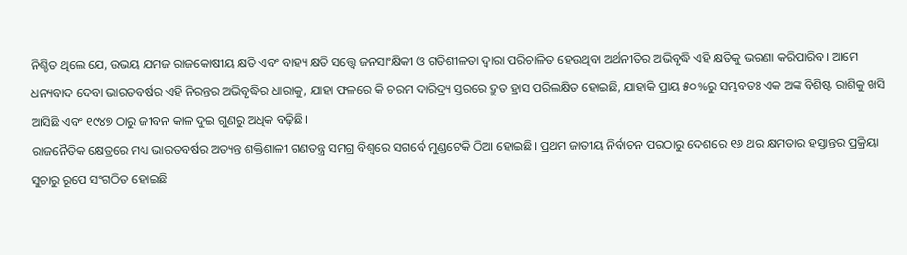ନିଶ୍ଚିତ ଥିଲେ ଯେ, ଉଭୟ ଯମଜ ରାଜକୋଷୀୟ କ୍ଷତି ଏବଂ ବାହ୍ୟ କ୍ଷତି ସତ୍ତ୍ୱେ ଜନସାଂକ୍ଷିକୀ ଓ ଗତିଶୀଳତା ଦ୍ୱାରା ପରିଚାଳିତ ହେଉଥିବା ଅର୍ଥନୀତିର ଅଭିବୃଦ୍ଧି ଏହି କ୍ଷତିକୁ ଭରଣା କରିପାରିବ। ଆମେ ଧନ୍ୟବାଦ ଦେବା ଭାରତବର୍ଷର ଏହି ନିରନ୍ତର ଅଭିବୃଦ୍ଧିର ଧାରାକୁ, ଯାହା ଫଳରେ କି ଚରମ ଦାରିଦ୍ର୍ୟ ସ୍ତରରେ ଦ୍ରୁତ ହ୍ରାସ ପରିଲକ୍ଷିତ ହୋଇଛି, ଯାହାକି ପ୍ରାୟ ୫୦%ରୁ ସମ୍ଭବତଃ ଏକ ଅଙ୍କ ବିଶିଷ୍ଟ ରାଶିକୁ ଖସି ଆସିଛି ଏବଂ ୧୯୪୭ ଠାରୁ ଜୀବନ କାଳ ଦୁଇ ଗୁଣରୁ ଅଧିକ ବଢ଼ିଛି।
ରାଜନୈତିକ କ୍ଷେତ୍ରରେ ମଧ୍ୟ ଭାରତବର୍ଷର ଅତ୍ୟନ୍ତ ଶକ୍ତିଶାଳୀ ଗଣତନ୍ତ୍ର ସମଗ୍ର ବିଶ୍ୱରେ ସଗର୍ବେ ମୁଣ୍ଡଟେକି ଠିଆ ହୋଇଛି। ପ୍ରଥମ ଜାତୀୟ ନିର୍ବାଚନ ପରଠାରୁ ଦେଶରେ ୧୬ ଥର କ୍ଷମତାର ହସ୍ତାନ୍ତର ପ୍ରକ୍ରିୟା ସୁଚାରୁ ରୂପେ ସଂଗଠିତ ହୋଇଛି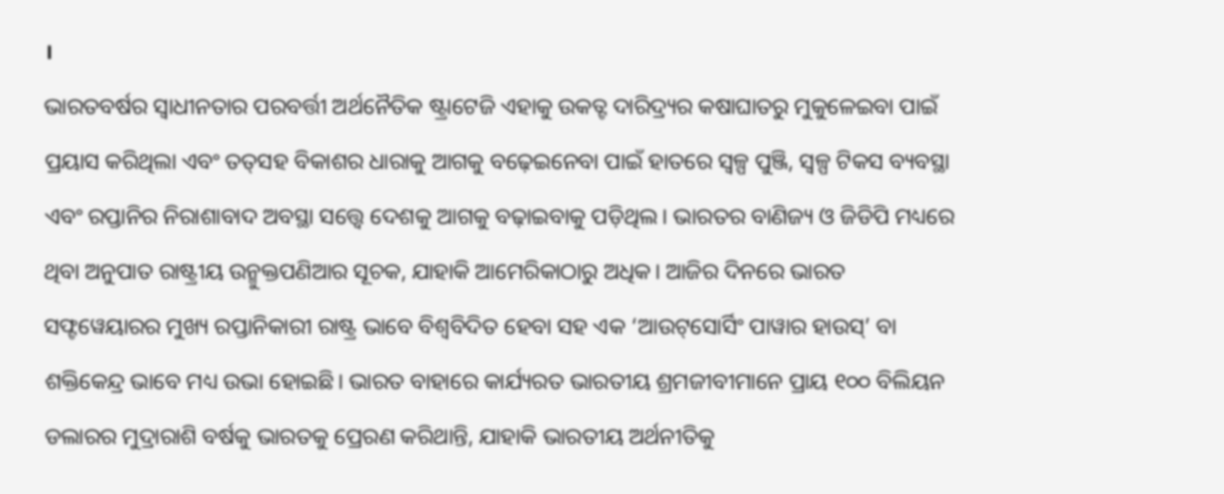।
ଭାରତବର୍ଷର ସ୍ବାଧୀନତାର ପରବର୍ତ୍ତୀ ଅର୍ଥନୈତିକ ଷ୍ଟ୍ରାଟେଜି ଏହାକୁ ଉକତ୍ଟ ଦାରିଦ୍ର୍ୟର କଷାଘାତରୁ ମୁକୁଳେଇବା ପାଇଁ ପ୍ରୟାସ କରିଥିଲା ଏବଂ ତତ୍‌ସହ ବିକାଶର ଧାରାକୁ ଆଗକୁ ବଢ଼େଇନେବା ପାଇଁ ହାତରେ ସ୍ବଳ୍ପ ପୁଞ୍ଜି, ସ୍ବଳ୍ପ ଟିକସ ବ୍ୟବସ୍ଥା ଏବଂ ରପ୍ତାନିର ନିରାଶାବାଦ ଅବସ୍ଥା ସତ୍ତ୍ୱେ ଦେଶକୁ ଆଗକୁ ବଢ଼ାଇବାକୁ ପଡ଼ିଥିଲ। ଭାରତର ବାଣିଜ୍ୟ ଓ ଜିଡିପି ମଧ୍ୟରେ ଥିବା ଅନୁପାତ ରାଷ୍ଟ୍ରୀୟ ଉନ୍ମୁକ୍ତପଣିଆର ସୂଚକ, ଯାହାକି ଆମେରିକାଠାରୁ ଅଧିକ। ଆଜିର ଦିନରେ ଭାରତ ସଫ୍ଟୱେୟାରର ମୁଖ୍ୟ ରପ୍ତାନିକାରୀ ରାଷ୍ଟ୍ର ଭାବେ ବିଶ୍ୱବିଦିତ ହେବା ସହ ଏକ ‘ଆଉଟ୍‌ସୋର୍ସିଂ ପାୱାର ହାଉସ୍‌’ ବା ଶକ୍ତିକେନ୍ଦ୍ର ଭାବେ ମଧ୍ୟ ଉଭା ହୋଇଛି। ଭାରତ ବାହାରେ କାର୍ଯ୍ୟରତ ଭାରତୀୟ ଶ୍ରମଜୀବୀମାନେ ପ୍ରାୟ ୧୦୦ ବିଲିୟନ ଡଲାରର ମୁଦ୍ରାରାଶି ବର୍ଷକୁ ଭାରତକୁ ପ୍ରେରଣ କରିଥାନ୍ତି, ଯାହାକି ଭାରତୀୟ ଅର୍ଥନୀତିକୁ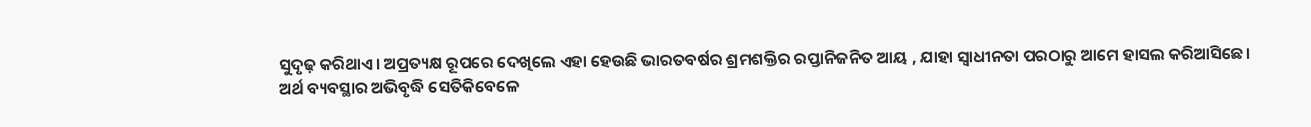ସୁଦୃଢ଼ କରିଥାଏ। ଅପ୍ରତ୍ୟକ୍ଷ ରୂପରେ ଦେଖିଲେ ଏହା ହେଉଛି ଭାରତବର୍ଷର ଶ୍ରମଶକ୍ତିର ରପ୍ତାନିଜନିତ ଆୟ , ଯାହା ସ୍ବାଧୀନତା ପରଠାରୁ ଆମେ ହାସଲ କରିଆସିଛେ।
ଅର୍ଥ ବ୍ୟବସ୍ଥାର ଅଭିବୃଦ୍ଧି ସେତିକିବେଳେ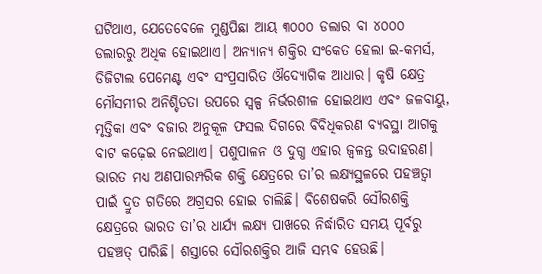ଘଟିଥାଏ, ଯେତେବେଳେ ମୁଣ୍ଡପିଛା ଆୟ ୩୦୦୦ ଡଲାର ବା ୪୦୦୦ ଡଲାରରୁ ଅଧିକ ହୋଇଥାଏ। ଅନ୍ୟାନ୍ୟ ଶକ୍ତିର ସଂକେତ ହେଲା ଇ-କମର୍ସ, ଡିଜିଟାଲ ପେମେଣ୍ଟ ଏବଂ ସଂପ୍ରସାରିତ ଔଦ୍ୟୋଗିକ ଆଧାର। କୃଷି କ୍ଷେତ୍ର ମୌସମୀର ଅନିଶ୍ଚିତତା ଉପରେ ସ୍ବଳ୍ପ ନିର୍ଭରଶୀଳ ହୋଇଥାଏ ଏବଂ ଜଳବାୟୁ, ମୃତ୍ତିକା ଏବଂ ବଜାର ଅନୁକୂଳ ଫସଲ ଦିଗରେ ବିବିଧିକରଣ ବ୍ୟବସ୍ଥା ଆଗକୁ ବାଟ କଢ଼େଇ ନେଇଥାଏ। ପଶୁପାଳନ ଓ ଦୁଗ୍ଧ ଏହାର ଜ୍ୱଳନ୍ତ ଉଦାହରଣ। ଭାରତ ମଧ୍ୟ ଅଣପାରମ୍ପରିକ ଶକ୍ତି କ୍ଷେତ୍ରରେ ତା’ର ଲକ୍ଷ୍ୟସ୍ଥଳରେ ପହଞ୍ଚତ୍ବା ପାଇଁ ଦ୍ରୁତ ଗତିରେ ଅଗ୍ରସର ହୋଇ ଚାଲିଛି। ବିଶେଷକରି ସୌରଶକ୍ତି କ୍ଷେତ୍ରରେ ଭାରତ ତା’ର ଧାର୍ଯ୍ୟ ଲକ୍ଷ୍ୟ ପାଖରେ ନିର୍ଦ୍ଧାରିତ ସମୟ ପୂର୍ବରୁ ପହଞ୍ଚତ୍ ପାରିଛି। ଶସ୍ତାରେ ସୌରଶକ୍ତିର ଆଜି ସମ୍ଭବ ହେଉଛି।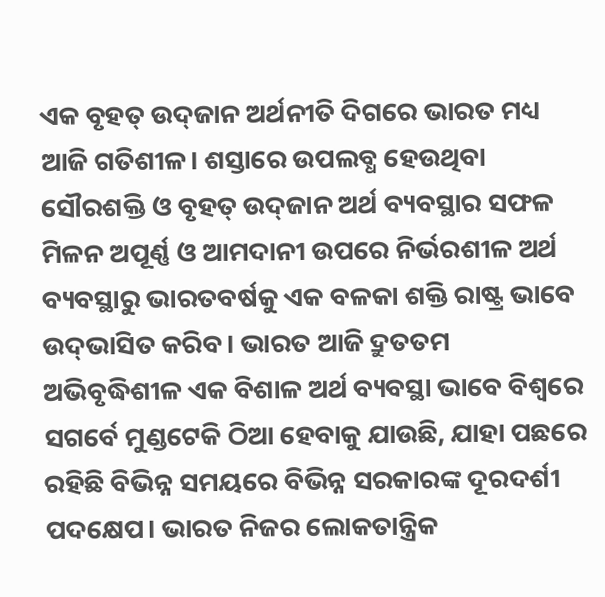ଏକ ବୃହତ୍‌ ଉଦ୍‌ଜାନ ଅର୍ଥନୀତି ଦିଗରେ ଭାରତ ମଧ୍ୟ ଆଜି ଗତିଶୀଳ। ଶସ୍ତାରେ ଉପଲବ୍ଧ ହେଉଥିବା ସୌରଶକ୍ତି ଓ ବୃହତ୍‌ ଉଦ୍‌ଜାନ ଅର୍ଥ ବ୍ୟବସ୍ଥାର ସଫଳ ମିଳନ ଅପୂର୍ଣ୍ଣ ଓ ଆମଦାନୀ ଉପରେ ନିର୍ଭରଶୀଳ ଅର୍ଥ ବ୍ୟବସ୍ଥାରୁ ଭାରତବର୍ଷକୁ ଏକ ବଳକା ଶକ୍ତି ରାଷ୍ଟ୍ର ଭାବେ ଉଦ୍‌ଭାସିତ କରିବ। ଭାରତ ଆଜି ଦ୍ରୁତତମ ଅଭିବୃଦ୍ଧିଶୀଳ ଏକ ବିଶାଳ ଅର୍ଥ ବ୍ୟବସ୍ଥା ଭାବେ ବିଶ୍ୱରେ ସଗର୍ବେ ମୁଣ୍ଡଟେକି ଠିଆ ହେବାକୁ ଯାଉଛି, ଯାହା ପଛରେ ରହିଛି ବିଭିନ୍ନ ସମୟରେ ବିଭିନ୍ନ ସରକାରଙ୍କ ଦୂରଦର୍ଶୀ ପଦକ୍ଷେପ। ଭାରତ ନିଜର ଲୋକତାନ୍ତ୍ରିକ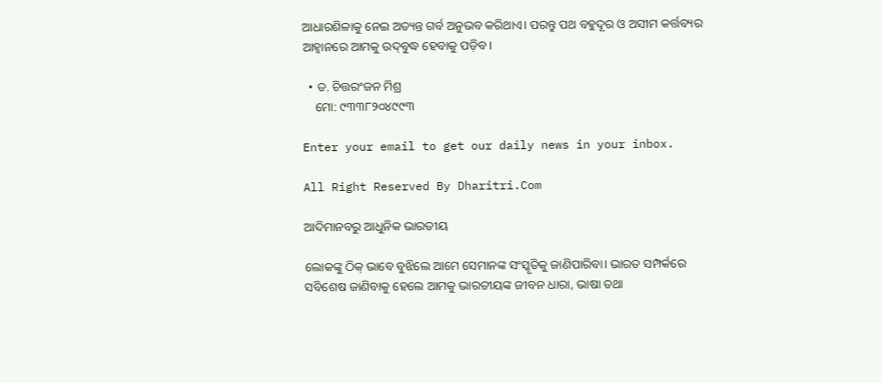ଆଧାରଶିଳାକୁ ନେଇ ଅତ୍ୟନ୍ତ ଗର୍ବ ଅନୁଭବ କରିଥାଏ। ପରନ୍ତୁ ପଥ ବହୁଦୂର ଓ ଅସୀମ କର୍ତ୍ତବ୍ୟର ଆହ୍ବାନରେ ଆମକୁ ଉଦ୍‌ବୁଦ୍ଧ ହେବାକୁ ପଡ଼ିବ।

  • ଡ. ଚିତ୍ତରଂଜନ ମିଶ୍ର
    ମୋ: ୯୩୩୮୨୦୪୯୯୩

Enter your email to get our daily news in your inbox.

All Right Reserved By Dharitri.Com

ଆଦିମାନବରୁ ଆଧୁନିକ ଭାରତୀୟ

ଲୋକଙ୍କୁ ଠିକ୍‌ ଭାବେ ବୁଝିଲେ ଆମେ ସେମାନଙ୍କ ସଂସ୍କୃତିକୁ ଜାଣିପାରିବା। ଭାରତ ସମ୍ପର୍କରେ ସବିଶେଷ ଜାଣିବାକୁ ହେଲେ ଆମକୁ ଭାରତୀୟଙ୍କ ଜୀବନ ଧାରା, ଭାଷା ତଥା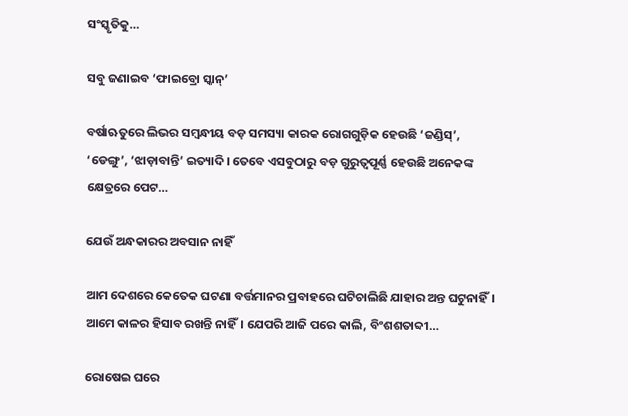ସଂସ୍କୃତିକୁ…

ସବୁ ଜଣାଇବ ‘ଫାଇବ୍ରୋ ସ୍କାନ୍‌’

ବର୍ଷାଋତୁରେ ଲିଭର ସମ୍ବନ୍ଧୀୟ ବଡ଼ ସମସ୍ୟା କାରକ ରୋଗଗୁଡ଼ିକ ହେଉଛି ‘ଜଣ୍ଡିସ୍‌’, ‘ଡେଙ୍ଗୁ’, ‘ଝାଡ଼ାବାନ୍ତି’ ଇତ୍ୟାଦି। ତେବେ ଏସବୁଠାରୁ ବଡ଼ ଗୁରୁତ୍ୱପୂର୍ଣ୍ଣ ହେଉଛି ଅନେକଙ୍କ କ୍ଷେତ୍ରରେ ପେଟ…

ଯେଉଁ ଅନ୍ଧକାରର ଅବସାନ ନାହିଁ

ଆମ ଦେଶରେ କେତେକ ଘଟଣା ବର୍ତ୍ତମାନର ପ୍ରବାହରେ ଘଟିଚାଲିଛି ଯାହାର ଅନ୍ତ ଘଟୁନାହିଁ। ଆମେ କାଳର ହିସାବ ରଖନ୍ତି ନାହିଁ। ଯେପରି ଆଜି ପରେ କାଲି, ବିଂଶଶତାବ୍ଦୀ…

ରୋଷେଇ ଘରେ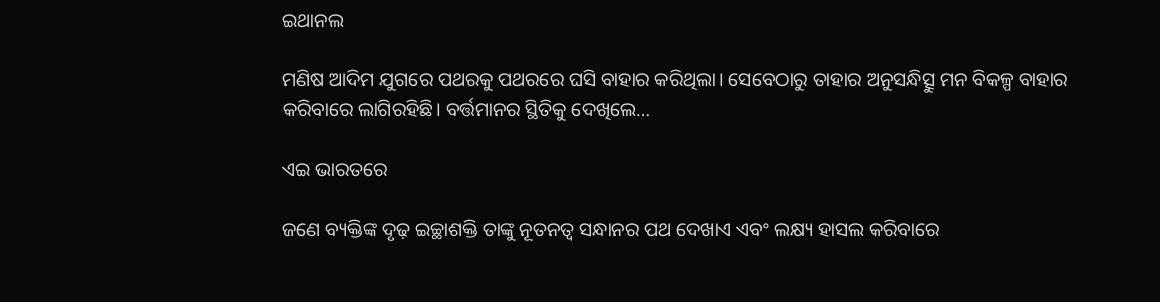ଇଥାନଲ

ମଣିଷ ଆଦିମ ଯୁଗରେ ପଥରକୁ ପଥରରେ ଘସି ବାହାର କରିଥିଲା। ସେବେଠାରୁ ତାହାର ଅନୁସନ୍ଧିତ୍ସୁ ମନ ବିକଳ୍ପ ବାହାର କରିବାରେ ଲାଗିରହିଛି। ବର୍ତ୍ତମାନର ସ୍ଥିତିକୁ ଦେଖିଲେ…

ଏଇ ଭାରତରେ

ଜଣେ ବ୍ୟକ୍ତିଙ୍କ ଦୃଢ଼ ଇଚ୍ଛାଶକ୍ତି ତାଙ୍କୁ ନୂତନତ୍ୱ ସନ୍ଧାନର ପଥ ଦେଖାଏ ଏବଂ ଲକ୍ଷ୍ୟ ହାସଲ କରିବାରେ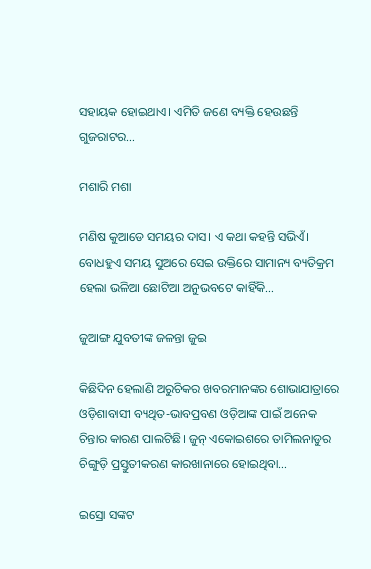ସହାୟକ ହୋଇଥାଏ। ଏମିତି ଜଣେ ବ୍ୟକ୍ତି ହେଉଛନ୍ତି ଗୁଜରାଟର…

ମଶାରି ମଶା

ମଣିଷ କୁଆଡେ ସମୟର ଦାସ। ଏ କଥା କହନ୍ତି ସଭିଏଁ। ବୋଧହୁଏ ସମୟ ସୁଅରେ ସେଇ ଉକ୍ତିରେ ସାମାନ୍ୟ ବ୍ୟତିକ୍ରମ ହେଲା ଭଳିଆ ଛୋଟିଆ ଅନୁଭବଟେ କାହିଁକି…

ଜୁଆଙ୍ଗ ଯୁବତୀଙ୍କ ଜଳନ୍ତା ଜୁଇ

କିଛିଦିନ ହେଲାଣି ଅରୁଚିକର ଖବରମାନଙ୍କର ଶୋଭାଯାତ୍ରାରେ ଓଡ଼ିଶାବାସୀ ବ୍ୟଥିତ-ଭାବପ୍ରବଣ ଓଡ଼ିଆଙ୍କ ପାଇଁ ଅନେକ ଚିନ୍ତାର କାରଣ ପାଲଟିଛି। ଜୁନ୍‌ ଏକୋଇଶରେ ତାମିଲନାଡୁର ଚିଙ୍ଗୁଡ଼ି ପ୍ରସ୍ତୁତୀକରଣ କାରଖାନାରେ ହୋଇଥିବା…

ଇସ୍ରୋ ସଙ୍କଟ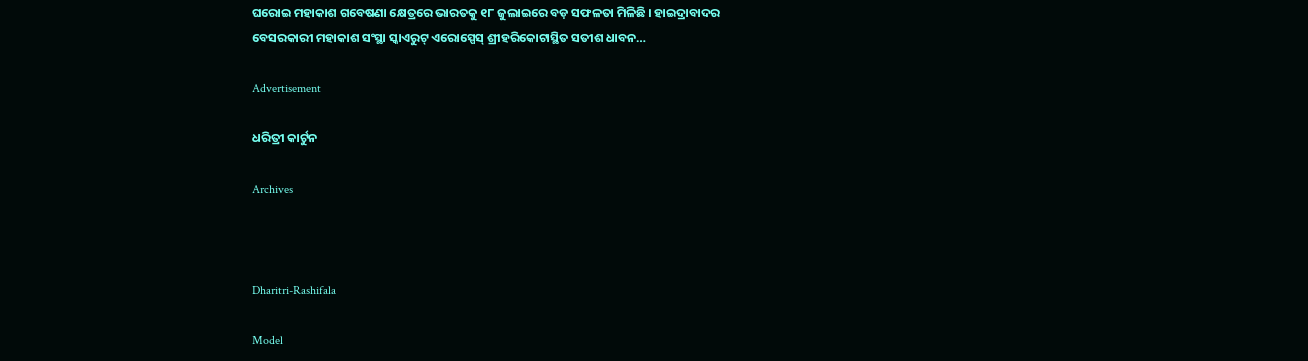ଘରୋଇ ମହାକାଶ ଗବେଷଣା କ୍ଷେତ୍ରରେ ଭାରତକୁ ୧୮ ଜୁଲାଇରେ ବଡ଼ ସଫଳତା ମିଳିଛି । ହାଇଦ୍ରାବାଦର ବେସରକାରୀ ମହାକାଶ ସଂସ୍ଥା ସ୍କାଏରୁଟ୍‌ ଏରୋସ୍ପେସ୍‌ ଶ୍ରୀହରିକୋଟାସ୍ଥିତ ସତୀଶ ଧାବନ…

Advertisement

ଧରିତ୍ରୀ କାର୍ଟୁନ

Archives



Dharitri-Rashifala

Model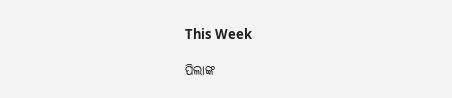This Week

ପିଲାଙ୍କ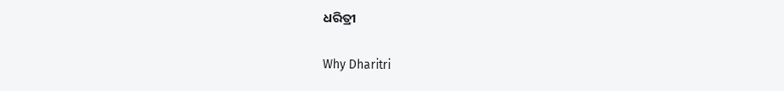ଧରିତ୍ରୀ

Why Dharitri